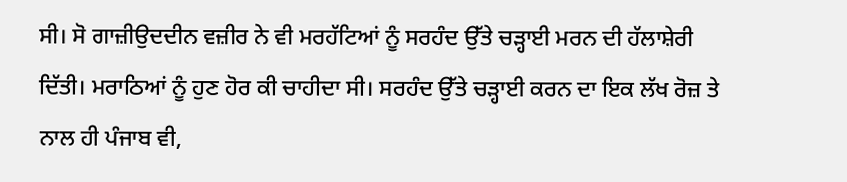ਸੀ। ਸੋ ਗਾਜ਼ੀਉਦਦੀਨ ਵਜ਼ੀਰ ਨੇ ਵੀ ਮਰਹੱਟਿਆਂ ਨੂੰ ਸਰਹੰਦ ਉੱਤੇ ਚੜ੍ਹਾਈ ਮਰਨ ਦੀ ਹੱਲਾਸ਼ੇਰੀ ਦਿੱਤੀ। ਮਰਾਠਿਆਂ ਨੂੰ ਹੁਣ ਹੋਰ ਕੀ ਚਾਹੀਦਾ ਸੀ। ਸਰਹੰਦ ਉੱਤੇ ਚੜ੍ਹਾਈ ਕਰਨ ਦਾ ਇਕ ਲੱਖ ਰੋਜ਼ ਤੇ ਨਾਲ ਹੀ ਪੰਜਾਬ ਵੀ,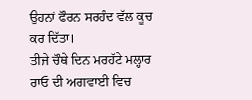ਉਹਨਾਂ ਫੌਰਨ ਸਰਹੰਦ ਵੱਲ ਕੂਚ ਕਰ ਦਿੱਤਾ।
ਤੀਜੇ ਚੌਥੇ ਦਿਨ ਮਰਹੱਟੇ ਮਲ੍ਹਾਰ ਰਾਓ ਦੀ ਅਗਵਾਈ ਵਿਚ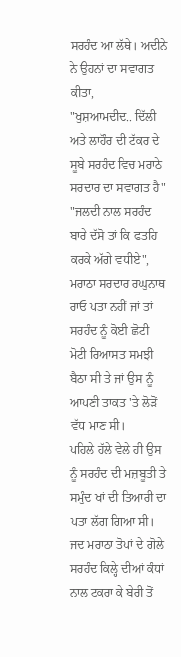ਸਰਹੰਦ ਆ ਲੱਥੇ। ਅਦੀਨੇ ਨੇ ਉਹਨਾਂ ਦਾ ਸਵਾਗਤ ਕੀਤਾ,
"ਖੁਸ਼ਆਮਦੀਦ.. ਦਿੱਲੀ ਅਤੇ ਲਾਹੌਰ ਦੀ ਟੱਕਰ ਦੇ ਸੂਬੇ ਸਰਹੰਦ ਵਿਚ ਮਰਾਠੇ ਸਰਦਾਰ ਦਾ ਸਵਾਗਤ ਹੈ"
"ਜਲਦੀ ਨਾਲ ਸਰਹੰਦ ਬਾਰੇ ਦੱਸੋ ਤਾਂ ਕਿ ਫਤਹਿ ਕਰਕੇ ਅੱਗੇ ਵਧੀਏ", ਮਰਾਠਾ ਸਰਦਾਰ ਰਘੁਨਾਥ ਰਾਓ ਪਤਾ ਨਹੀਂ ਜਾਂ ਤਾਂ ਸਰਹੰਦ ਨੂੰ ਕੋਈ ਛੋਟੀ ਮੋਟੀ ਰਿਆਸਤ ਸਮਝੀ ਬੈਠਾ ਸੀ ਤੇ ਜਾਂ ਉਸ ਨੂੰ ਆਪਣੀ ਤਾਕਤ 'ਤੇ ਲੋੜੋਂ ਵੱਧ ਮਾਣ ਸੀ।
ਪਹਿਲੇ ਹੱਲੇ ਵੇਲੇ ਹੀ ਉਸ ਨੂੰ ਸਰਹੰਦ ਦੀ ਮਜ਼ਬੂਤੀ ਤੇ ਸਮੁੰਦ ਖਾਂ ਦੀ ਤਿਆਰੀ ਦਾ ਪਤਾ ਲੱਗ ਗਿਆ ਸੀ। ਜਦ ਮਰਾਠਾ ਤੋਪਾਂ ਦੇ ਗੋਲੇ ਸਰਹੰਦ ਕਿਲ੍ਹੇ ਦੀਆਂ ਕੰਧਾਂ ਨਾਲ ਟਕਰਾ ਕੇ ਬੇਰੀ ਤੋਂ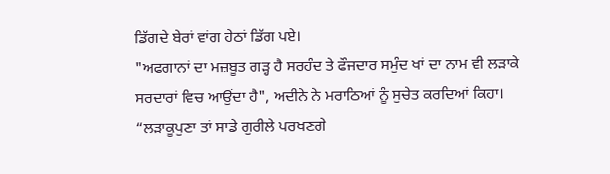ਡਿੱਗਦੇ ਬੇਰਾਂ ਵਾਂਗ ਹੇਠਾਂ ਡਿੱਗ ਪਏ।
"ਅਫਗਾਨਾਂ ਦਾ ਮਜ਼ਬੂਤ ਗੜ੍ਹ ਹੈ ਸਰਹੰਦ ਤੇ ਫੌਜਦਾਰ ਸਮੁੰਦ ਖਾਂ ਦਾ ਨਾਮ ਵੀ ਲੜਾਕੇ ਸਰਦਾਰਾਂ ਵਿਚ ਆਉਂਦਾ ਹੈ", ਅਦੀਨੇ ਨੇ ਮਰਾਠਿਆਂ ਨੂੰ ਸੁਚੇਤ ਕਰਦਿਆਂ ਕਿਹਾ।
“ਲੜਾਕੂਪੁਣਾ ਤਾਂ ਸਾਡੇ ਗੁਰੀਲੇ ਪਰਖਣਗੇ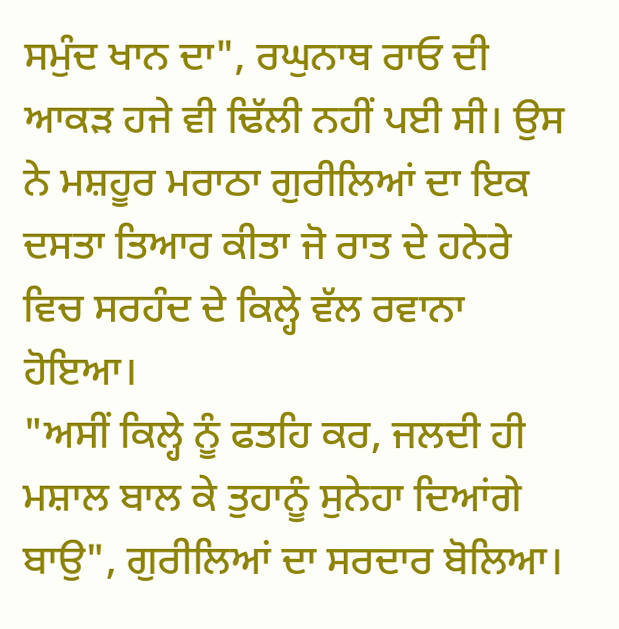ਸਮੁੰਦ ਖਾਨ ਦਾ", ਰਘੁਨਾਥ ਰਾਓ ਦੀ ਆਕੜ ਹਜੇ ਵੀ ਢਿੱਲੀ ਨਹੀਂ ਪਈ ਸੀ। ਉਸ ਨੇ ਮਸ਼ਹੂਰ ਮਰਾਠਾ ਗੁਰੀਲਿਆਂ ਦਾ ਇਕ ਦਸਤਾ ਤਿਆਰ ਕੀਤਾ ਜੋ ਰਾਤ ਦੇ ਹਨੇਰੇ ਵਿਚ ਸਰਹੰਦ ਦੇ ਕਿਲ੍ਹੇ ਵੱਲ ਰਵਾਨਾ ਹੋਇਆ।
"ਅਸੀਂ ਕਿਲ੍ਹੇ ਨੂੰ ਫਤਹਿ ਕਰ, ਜਲਦੀ ਹੀ ਮਸ਼ਾਲ ਬਾਲ ਕੇ ਤੁਹਾਨੂੰ ਸੁਨੇਹਾ ਦਿਆਂਗੇ ਬਾਉ", ਗੁਰੀਲਿਆਂ ਦਾ ਸਰਦਾਰ ਬੋਲਿਆ।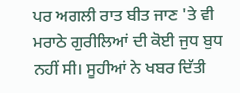ਪਰ ਅਗਲੀ ਰਾਤ ਬੀਤ ਜਾਣ 'ਤੇ ਵੀ ਮਰਾਠੇ ਗੁਰੀਲਿਆਂ ਦੀ ਕੋਈ ਜੁਧ ਬੁਧ ਨਹੀਂ ਸੀ। ਸੂਹੀਆਂ ਨੇ ਖਬਰ ਦਿੱਤੀ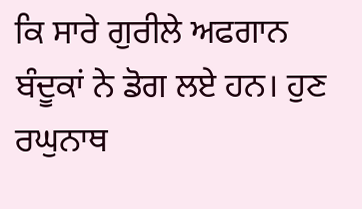ਕਿ ਸਾਰੇ ਗੁਰੀਲੇ ਅਫਗਾਨ ਬੰਦੂਕਾਂ ਨੇ ਡੋਗ ਲਏ ਹਨ। ਹੁਣ ਰਘੁਨਾਥ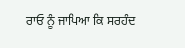ਰਾਓ ਨੂੰ ਜਾਪਿਆ ਕਿ ਸਰਹੰਦ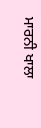ਮਾਰਨੀ ਖਾਲਾ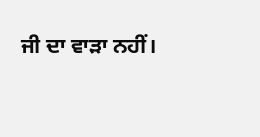ਜੀ ਦਾ ਵਾੜਾ ਨਹੀਂ।